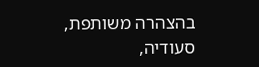בהצהרה משותפת, סעודיה,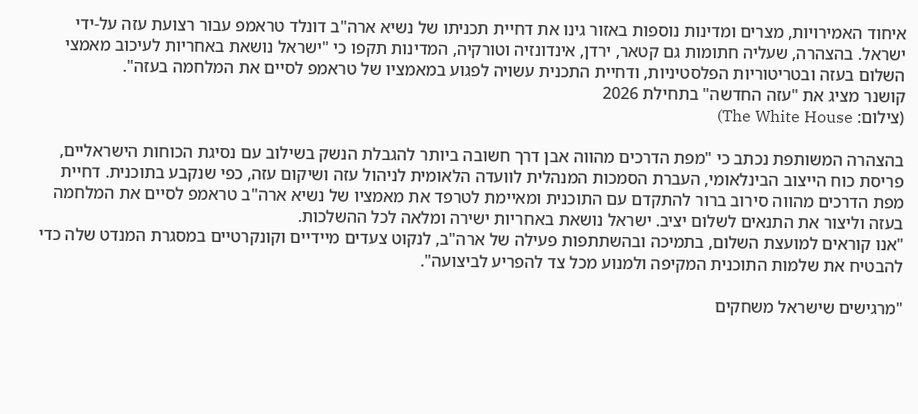איחוד האמירויות, מצרים ומדינות נוספות באזור גינו את דחיית תכניתו של נשיא ארה"ב דונלד טראמפ עבור רצועת עזה על-ידי ישראל. בהצהרה, שעליה חתומות גם קטאר, ירדן, אינדונזיה וטורקיה, המדינות תקפו כי "ישראל נושאת באחריות לעיכוב מאמצי השלום בעזה ובטריטוריות הפלסטיניות, ודחיית התכנית עשויה לפגוע במאמציו של טראמפ לסיים את המלחמה בעזה".
קושנר מציג את "עזה החדשה" בתחילת 2026
(צילום: The White House)

בהצהרה המשותפת נכתב כי "מפת הדרכים מהווה אבן דרך חשובה ביותר להגבלת הנשק בשילוב עם נסיגת הכוחות הישראליים, פריסת כוח הייצוב הבינלאומי, העברת הסמכות המנהלית לוועדה הלאומית לניהול עזה ושיקום עזה, כפי שנקבע בתוכנית. דחיית מפת הדרכים מהווה סירוב ברור להתקדם עם התוכנית ומאיימת לטרפד את מאמציו של נשיא ארה"ב טראמפ לסיים את המלחמה בעזה וליצור את התנאים לשלום יציב. ישראל נושאת באחריות ישירה ומלאה לכל ההשלכות.
"אנו קוראים למועצת השלום, בתמיכה ובהשתתפות פעילה של ארה"ב, לנקוט צעדים מיידיים וקונקרטיים במסגרת המנדט שלה כדי להבטיח את שלמות התוכנית המקיפה ולמנוע מכל צד להפריע לביצועה".

"מרגישים שישראל משחקים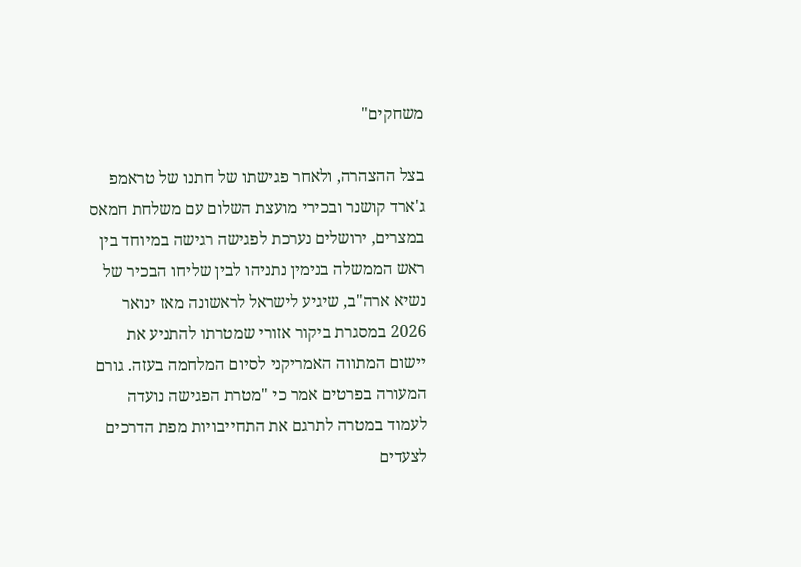משחקים"

בצל ההצהרה, ולאחר פגישתו של חתנו של טראמפ ג'ארד קושנר ובכירי מועצת השלום עם משלחת חמאס במצרים, ירושלים נערכת לפגישה רגישה במיוחד בין ראש הממשלה בנימין נתניהו לבין שליחו הבכיר של נשיא ארה"ב, שיגיע לישראל לראשונה מאז ינואר 2026 במסגרת ביקור אזורי שמטרתו להתניע את יישום המתווה האמריקני לסיום המלחמה בעזה. גורם המעורה בפרטים אמר כי "מטרת הפגישה נועדה לעמוד במטרה לתרגם את התחייבויות מפת הדרכים לצעדים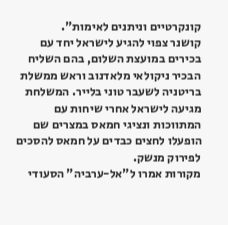קונקרטיים וניתנים לאימות".
קושנר צפוי להגיע לישראל יחד עם בכירים במועצת השלום, בהם השליח הבכיר ניקולאי מלאדנוב וראש ממשלת בריטניה לשעבר טוני בלייר. המשלחת מגיעה לישראל אחרי שיחות עם המתווכות ונציגי חמאס במצרים שם הופעלו לחצים כבדים על חמאס להסכים לפירוק מנשק.
מקורות אמרו ל"אל-ערביה" הסעודי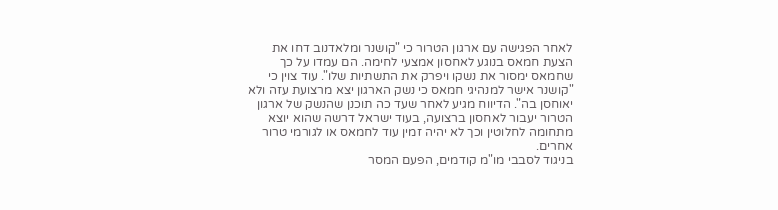לאחר הפגישה עם ארגון הטרור כי "קושנר ומלאדנוב דחו את הצעת חמאס בנוגע לאחסון אמצעי לחימה. הם עמדו על כך שחמאס ימסור את נשקו ויפרק את התשתיות שלו". עוד צוין כי "קושנר אישר למנהיגי חמאס כי נשק הארגון יצא מרצועת עזה ולא יאוחסן בה". הדיווח מגיע לאחר שעד כה תוכנן שהנשק של ארגון הטרור יעבור לאחסון ברצועה, בעוד ישראל דרשה שהוא יוצא מתחומה לחלוטין וכך לא יהיה זמין עוד לחמאס או לגורמי טרור אחרים.
בניגוד לסבבי מו"מ קודמים, הפעם המסר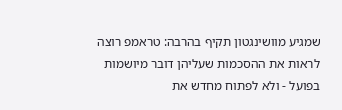שמגיע מוושינגטון תקיף בהרבה: טראמפ רוצה לראות את ההסכמות שעליהן דובר מיושמות בפועל - ולא לפתוח מחדש את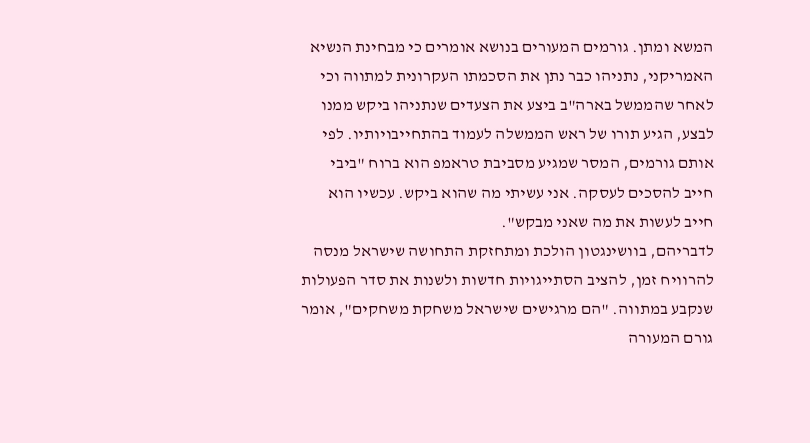המשא ומתן. גורמים המעורים בנושא אומרים כי מבחינת הנשיא האמריקני, נתניהו כבר נתן את הסכמתו העקרונית למתווה וכי לאחר שהממשל בארה"ב ביצע את הצעדים שנתניהו ביקש ממנו לבצע, הגיע תורו של ראש הממשלה לעמוד בהתחייבויותיו. לפי אותם גורמים, המסר שמגיע מסביבת טראמפ הוא ברוח "ביבי חייב להסכים לעסקה. אני עשיתי מה שהוא ביקש. עכשיו הוא חייב לעשות את מה שאני מבקש".
לדבריהם, בוושינגטון הולכת ומתחזקת התחושה שישראל מנסה להרוויח זמן, להציב הסתייגויות חדשות ולשנות את סדר הפעולות שנקבע במתווה. "הם מרגישים שישראל משחקת משחקים", אומר גורם המעורה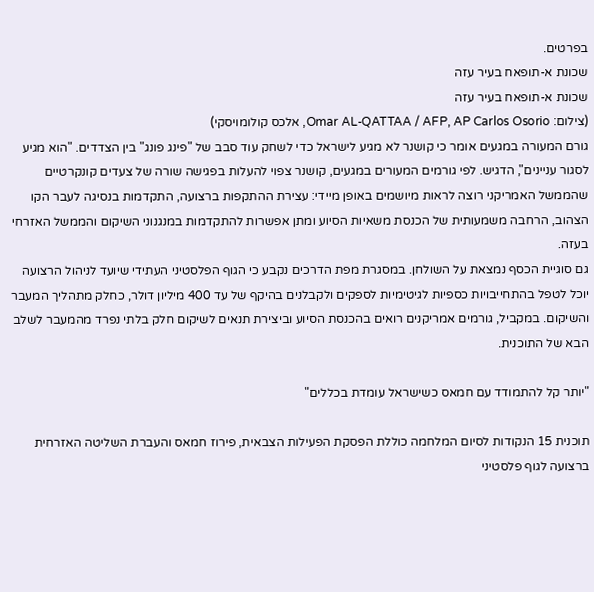בפרטים.
שכונת א-תופאח בעיר עזה
שכונת א-תופאח בעיר עזה
(צילום: Omar AL-QATTAA / AFP, AP Carlos Osorio, אלכס קולומויסקי)
גורם המעורה במגעים אומר כי קושנר לא מגיע לישראל כדי לשחק עוד סבב של "פינג פונג" בין הצדדים. "הוא מגיע לסגור עניינים", הדגיש. לפי גורמים המעורים במגעים, קושנר צפוי להעלות בפגישה שורה של צעדים קונקרטיים שהממשל האמריקני רוצה לראות מיושמים באופן מיידי: עצירת ההתקפות ברצועה, התקדמות בנסיגה לעבר הקו הצהוב, הרחבה משמעותית של הכנסת משאיות הסיוע ומתן אפשרות להתקדמות במנגנוני השיקום והממשל האזרחי בעזה.
גם סוגיית הכסף נמצאת על השולחן. במסגרת מפת הדרכים נקבע כי הגוף הפלסטיני העתידי שיועד לניהול הרצועה יוכל לטפל בהתחייבויות כספיות לגיטימיות לספקים ולקבלנים בהיקף של עד 400 מיליון דולר, כחלק מתהליך המעבר והשיקום. במקביל, גורמים אמריקנים רואים בהכנסת הסיוע וביצירת תנאים לשיקום חלק בלתי נפרד מהמעבר לשלב הבא של התוכנית.

"יותר קל להתמודד עם חמאס כשישראל עומדת בכללים"

תוכנית 15 הנקודות לסיום המלחמה כוללת הפסקת הפעילות הצבאית, פירוז חמאס והעברת השליטה האזרחית ברצועה לגוף פלסטיני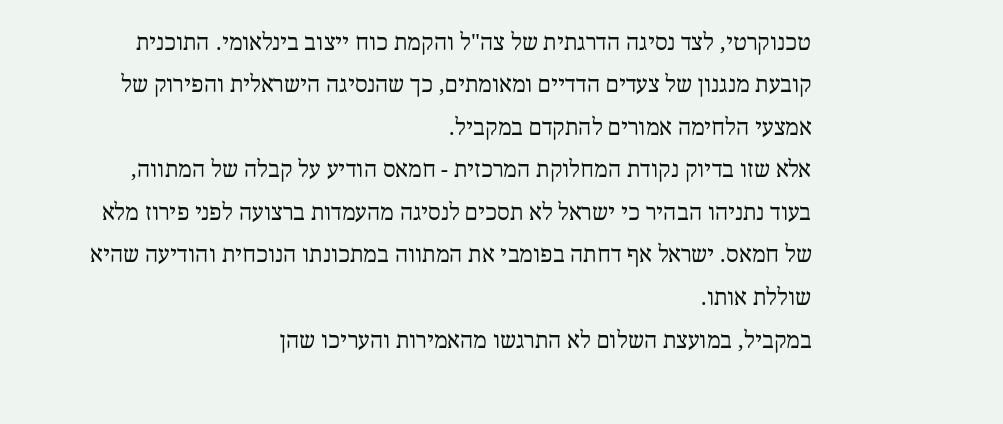טכנוקרטי, לצד נסיגה הדרגתית של צה"ל והקמת כוח ייצוב בינלאומי. התוכנית קובעת מנגנון של צעדים הדדיים ומאומתים, כך שהנסיגה הישראלית והפירוק של אמצעי הלחימה אמורים להתקדם במקביל.
אלא שזו בדיוק נקודת המחלוקת המרכזית - חמאס הודיע על קבלה של המתווה, בעוד נתניהו הבהיר כי ישראל לא תסכים לנסיגה מהעמדות ברצועה לפני פירוז מלא של חמאס. ישראל אף דחתה בפומבי את המתווה במתכונתו הנוכחית והודיעה שהיא שוללת אותו.
במקביל, במועצת השלום לא התרגשו מהאמירות והעריכו שהן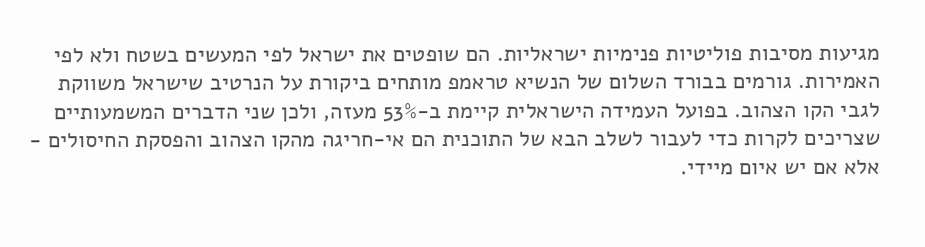מגיעות מסיבות פוליטיות פנימיות ישראליות. הם שופטים את ישראל לפי המעשים בשטח ולא לפי האמירות. גורמים בבורד השלום של הנשיא טראמפ מותחים ביקורת על הנרטיב שישראל משווקת לגבי הקו הצהוב. בפועל העמידה הישראלית קיימת ב-53% מעזה, ולכן שני הדברים המשמעותיים שצריכים לקרות כדי לעבור לשלב הבא של התוכנית הם אי-חריגה מהקו הצהוב והפסקת החיסולים - אלא אם יש איום מיידי.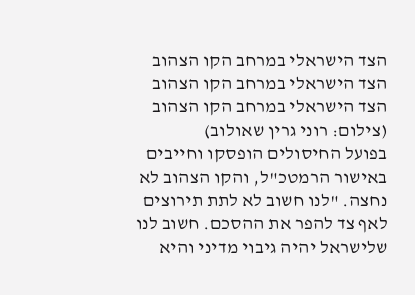הצד הישראלי במרחב הקו הצהוב
הצד הישראלי במרחב הקו הצהוב
הצד הישראלי במרחב הקו הצהוב
(צילום: רוני גרין שאולוב)
בפועל החיסולים הופסקו וחייבים באישור הרמטכ"ל, והקו הצהוב לא נחצה. "לנו חשוב לא לתת תירוצים לאף צד להפר את ההסכם. חשוב לנו שלישראל יהיה גיבוי מדיני והיא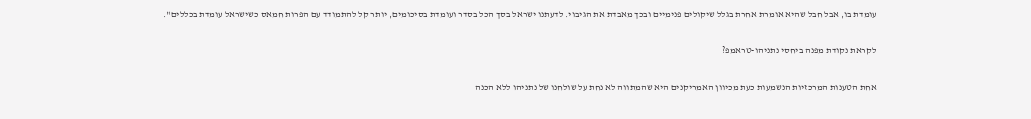עומדת בו, אבל חבל שהיא אומרת אחרת בגלל שיקולים פנימיים ובכך מאבדת את הגיבוי. לדעתנו ישראל בסך הכל בסדר ועומדת בסיכומים, יותר קל להתמודד עם הפרות חמאס כשישראל עומדת בכללים".

לקראת נקודת מפנה ביחסי נתניהו-טראמפ?

אחת הטענות המרכזיות הנשמעות כעת מכיוון האמריקנים היא שהמתווה לא נחת על שולחנו של נתניהו ללא הכנה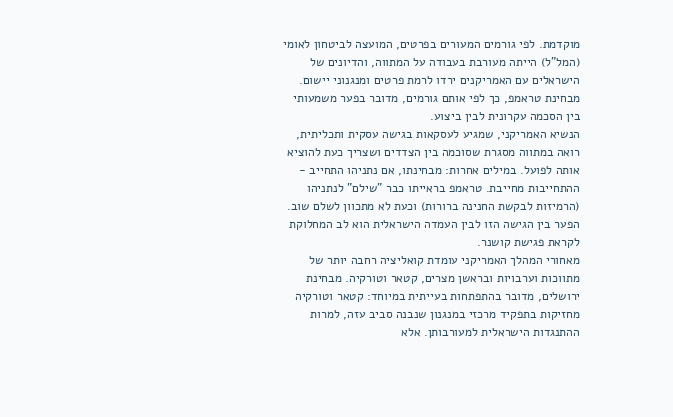מוקדמת. לפי גורמים המעורים בפרטים, המועצה לביטחון לאומי (המל"ל) הייתה מעורבת בעבודה על המתווה, והדיונים של הישראלים עם האמריקנים ירדו לרמת פרטים ומנגנוני יישום. מבחינת טראמפ, כך לפי אותם גורמים, מדובר בפער משמעותי בין הסכמה עקרונית לבין ביצוע.
הנשיא האמריקני, שמגיע לעסקאות בגישה עסקית ותכליתית, רואה במתווה מסגרת שסוכמה בין הצדדים ושצריך כעת להוציא אותה לפועל. במילים אחרות: מבחינתו, אם נתניהו התחייב - ההתחייבות מחייבת. טראמפ בראייתו כבר "שילם" לנתניהו (הרמיזות לבקשת החנינה ברורות) וכעת לא מתכוון לשלם שוב. הפער בין הגישה הזו לבין העמדה הישראלית הוא לב המחלוקת לקראת פגישת קושנר.
מאחורי המהלך האמריקני עומדת קואליציה רחבה יותר של מתווכות וערבויות ובראשן מצרים, קטאר וטורקיה. מבחינת ירושלים, מדובר בהתפתחות בעייתית במיוחד: קטאר וטורקיה מחזיקות בתפקיד מרכזי במנגנון שנבנה סביב עזה, למרות ההתנגדות הישראלית למעורבותן. אלא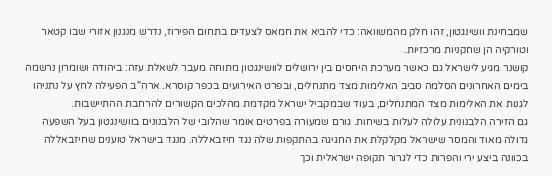שמבחינת וושינגטון, זהו חלק מהמשוואה: כדי להביא את חמאס לצעדים בתחום הפירוז, נדרש מנגנון אזורי שבו קטאר וטורקיה הן שחקניות מרכזיות.
קושנר מגיע לישראל גם כאשר מערכת היחסים בין ירושלים לוושינגטון מתוחה מעבר לשאלת עזה: ביהודה ושומרון נרשמה בימים האחרונים הסלמה סביב האלימות מצד מתנחלים, ובפרט האירועים בכפר קוסרא. ארה"ב הפעילה לחץ על נתניהו לגנות את האלימות מצד המתנחלים, בעוד שבמקביל ישראל מקדמת מהלכים הקשורים להרחבת ההתיישבות.
גם הזירה הלבנונית עלולה לעלות בשיחות. גורם שמעורה בפרטים אומר שהלובי של הלבנונים בוושינגטון בעל השפעה גדולה מאוד והמסר שישראל מקלקלת את החגיגה בהתקפות שלה נגד חיזבאללה. מנגד בישראל טוענים שחיזבאללה בכוונה ביצע ירי והפרות כדי לגרור תקופה ישראלית וכך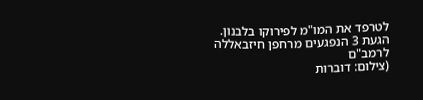לטרפד את המו"מ לפירוקו בלבנון.
הגעת 3 הנפגעים מרחפן חיזבאללה לרמב"ם
(צילום: דוברות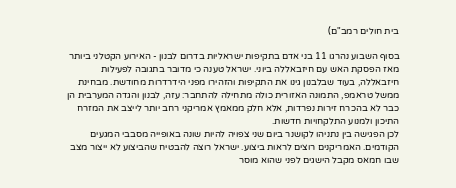בית חולים רמב"ם)

בסוף השבוע נהרגו 11 בני אדם בתקיפות ישראליות בדרום לבנון - האירוע הקטלני ביותר מאז הפסקת האש עם חיזבאללה ביוני. ישראל טענה כי מדובר בתגובה לפעילות חיזבאללה, בעוד שבלבנון גינו את התקיפות והזהירו מפני הידרדרות מחודשת. מבחינת ממשל טראמפ, התמונה האזורית כולה מתחילה להתחבר: עזה, לבנון והגדה המערבית הן כבר לא בהכרח זירות נפרדות, אלא חלק ממאמץ אמריקני רחב יותר לייצב את המזרח התיכון ולמנוע התלקחויות חדשות.
לכן הפגישה בין נתניהו לקושנר ביום שני צפויה להיות שונה באופייה מסבבי המגעים הקודמים. האמריקנים רוצים לראות ביצוע. ישראל רוצה להבטיח שהביצוע לא ייצור מצב שבו חמאס מקבל הישגים לפני שהוא מוסר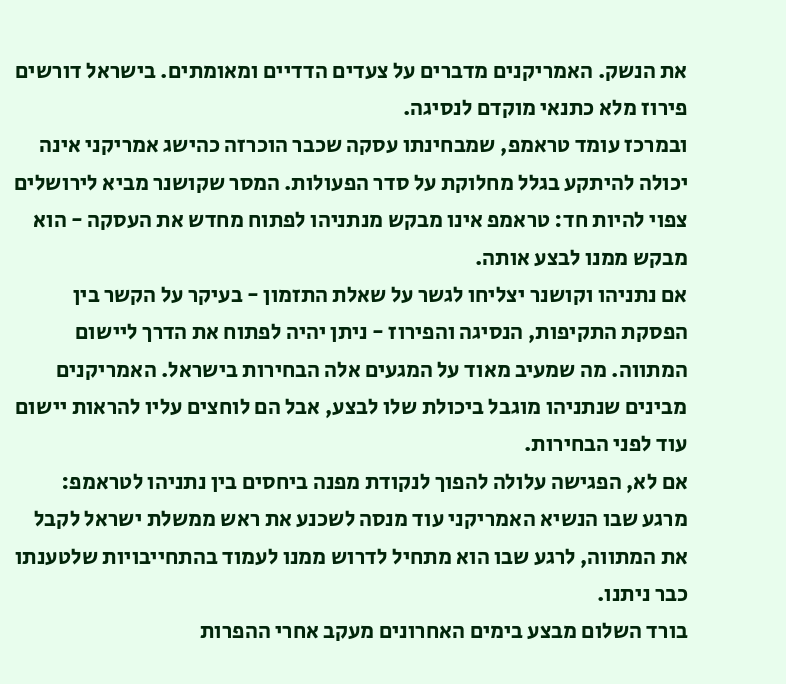את הנשק. האמריקנים מדברים על צעדים הדדיים ומאומתים. בישראל דורשים פירוז מלא כתנאי מוקדם לנסיגה.
ובמרכז עומד טראמפ, שמבחינתו עסקה שכבר הוכרזה כהישג אמריקני אינה יכולה להיתקע בגלל מחלוקת על סדר הפעולות. המסר שקושנר מביא לירושלים צפוי להיות חד: טראמפ אינו מבקש מנתניהו לפתוח מחדש את העסקה - הוא מבקש ממנו לבצע אותה.
אם נתניהו וקושנר יצליחו לגשר על שאלת התזמון - בעיקר על הקשר בין הפסקת התקיפות, הנסיגה והפירוז - ניתן יהיה לפתוח את הדרך ליישום המתווה. מה שמעיב מאוד על המגעים אלה הבחירות בישראל. האמריקנים מבינים שנתניהו מוגבל ביכולת שלו לבצע, אבל הם לוחצים עליו להראות יישום עוד לפני הבחירות.
אם לא, הפגישה עלולה להפוך לנקודת מפנה ביחסים בין נתניהו לטראמפ: מרגע שבו הנשיא האמריקני עוד מנסה לשכנע את ראש ממשלת ישראל לקבל את המתווה, לרגע שבו הוא מתחיל לדרוש ממנו לעמוד בהתחייבויות שלטענתו כבר ניתנו.
בורד השלום מבצע בימים האחרונים מעקב אחרי ההפרות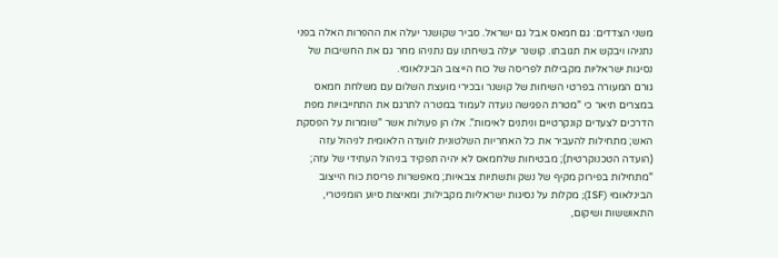משני הצדדים: גם חמאס אבל גם ישראל. סביר שקושנר יעלה את ההפרות האלה בפני נתניהו ויבקש את תגובתו. קושנר יעלה בשיחתו עם נתניהו מחר גם את החשיבות של נסיגות ישראליות מקבילות לפריסה של כוח הייצוב הבינלאומי.
גורם המעורה בפרטי השיחות של קושנר ובכירי מועצת השלום עם משלחת חמאס במצרים תיאר כי "מטרת הפגישה נועדה לעמוד במטרה לתרגם את התחייבויות מפת הדרכים לצעדים קונקרטיים וניתנים לאימות". אלו הן פעולות אשר "שומרות על הפסקת האש; מתחילות להעביר את כל האחריות השלטונית לוועדה הלאומית לניהול עזה (הועדה הטכנוקרטית); מבטיחות שלחמאס לא יהיה תפקיד בניהול העתידי של עזה;
"מתחילות בפירוק מקיף של נשק ותשתיות צבאיות; מאפשרות פריסת כוח הייצוב הבינלאומי (ISF); מקלות על נסיגות ישראליות מקבילות; ומאיצות סיוע הומניטרי, התאוששות ושיקום,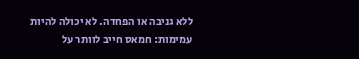ללא גניבה או הפחדה. לא יכולה להיות עמימות: חמאס חייב לוותר על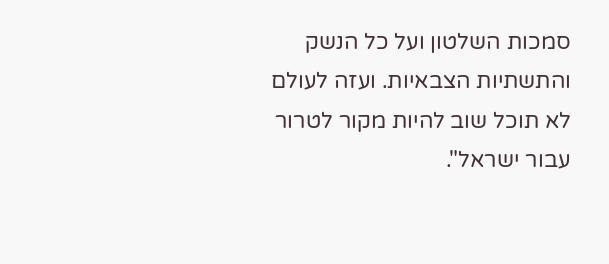סמכות השלטון ועל כל הנשק והתשתיות הצבאיות. ועזה לעולם לא תוכל שוב להיות מקור לטרור עבור ישראל".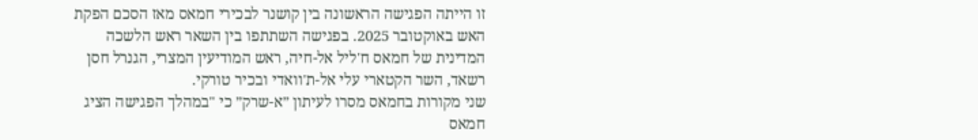זו הייתה הפגישה הראשונה בין קושנר לבכירי חמאס מאז הסכם הפקת האש באוקטובר 2025. בפגישה השתתפו בין השאר ראש הלשכה המדינית של חמאס ח'ליל אל-חיה, ראש המודיעין המצרי, הגנרל חסן רשאד, השר הקטארי עלי אל-ת'וואדי ובכיר טורקי.
שני מקורות בחמאס מסרו לעיתון ״א-שרק״ כי "במהלך הפגישה הציג חמאס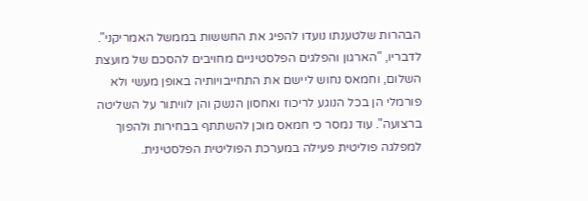הבהרות שלטענתו נועדו להפיג את החששות בממשל האמריקני". לדבריו, "הארגון והפלגים הפלסטיניים מחויבים להסכם של מועצת השלום, וחמאס נחוש ליישם את התחייבויותיה באופן מעשי ולא פורמלי הן בכל הנוגע לריכוז ואחסון הנשק והן לוויתור על השליטה ברצועה". עוד נמסר כי חמאס מוכן להשתתף בבחירות ולהפוך למפלגה פוליטית פעילה במערכת הפוליטית הפלסטינית.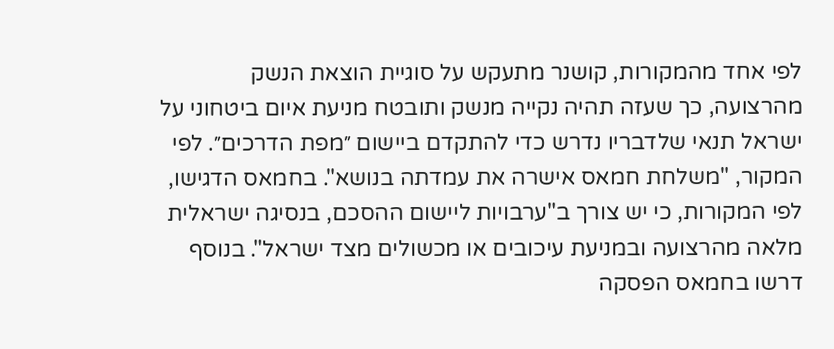לפי אחד מהמקורות, קושנר מתעקש על סוגיית הוצאת הנשק מהרצועה, כך שעזה תהיה נקייה מנשק ותובטח מניעת איום ביטחוני על ישראל תנאי שלדבריו נדרש כדי להתקדם ביישום ״מפת הדרכים״. לפי המקור, "משלחת חמאס אישרה את עמדתה בנושא". בחמאס הדגישו, לפי המקורות, כי יש צורך ב"ערבויות ליישום ההסכם, בנסיגה ישראלית מלאה מהרצועה ובמניעת עיכובים או מכשולים מצד ישראל". בנוסף דרשו בחמאס הפסקה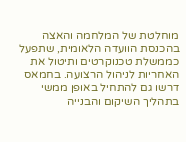מוחלטת של המלחמה והאצה בהכנסת הוועדה הלאומית, שתפעל כממשלת טכנוקרטים ותיטול את האחריות לניהול הרצועה. בחמאס דרשו גם להתחיל באופן ממשי בתהליך השיקום והבנייה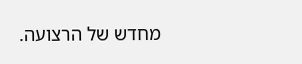מחדש של הרצועה.